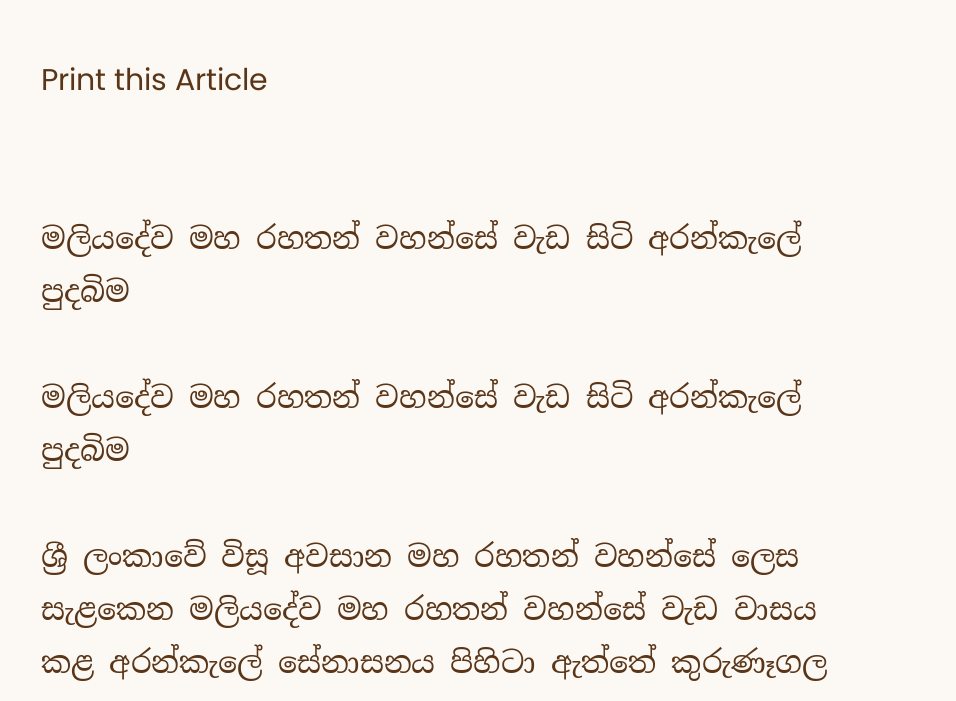Print this Article


මලියදේව මහ රහතන් වහන්සේ වැඩ සිටි අරන්කැලේ පුදබිම

මලියදේව මහ රහතන් වහන්සේ වැඩ සිටි අරන්කැලේ පුදබිම

ශ්‍රී ලංකාවේ විසූ අවසාන මහ රහතන් වහන්සේ ලෙස සැළකෙන මලියදේව මහ රහතන් වහන්සේ වැඩ වාසය කළ අරන්කැලේ සේනාසනය පිහිටා ඇත්තේ කුරුණෑගල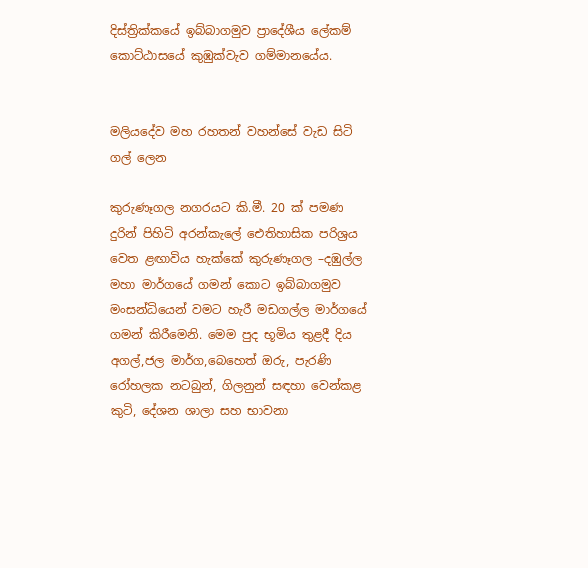දිස්ත්‍රික්කයේ ඉබ්බාගමුව ප්‍රාදේශීය ලේකම් කොට්ඨාසයේ කුඹුක්වැව ගම්මානයේය.


මලියදේව මහ රහතන් වහන්සේ වැඩ සිටි ගල් ලෙන

කුරුණෑගල නගරයට කි.මී. 20 ක් පමණ දුරින් පිහිටි අරන්කැලේ ඓතිහාසික පරිශ්‍රය වෙත ළඟාවිය හැක්කේ කුරුණෑගල –දඹුල්ල මහා මාර්ගයේ ගමන් කොට ඉබ්බාගමුව මංසන්ධියෙන් වමට හැරී මඩගල්ල මාර්ගයේ ගමන් කිරීමෙනි. මෙම පුද භූමිය තුළදී දිය අගල්,ජල මාර්ග,බෙහෙත් ඔරු, පැරණි රෝහලක නටබුන්, ගිලනුන් සඳහා වෙන්කළ කුටි, දේශන ශාලා සහ භාවනා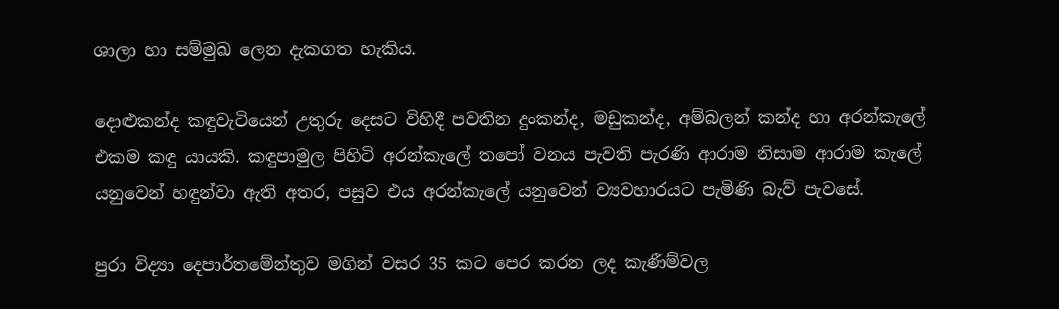ශාලා හා සම්මුඛ ලෙන දැකගත හැකිය.

දොළුකන්ද කඳුවැටියෙන් උතුරු දෙසට විහිදී පවතින දුංකන්ද, මඩුකන්ද, අම්බලන් කන්ද හා අරන්කැලේ එකම කඳු යායකි. කඳුපාමුල පිහිටි අරන්කැලේ තපෝ වනය පැවති පැරණි ආරාම නිසාම ආරාම කැලේ යනුවෙන් හඳුන්වා ඇති අතර, පසුව එය අරන්කැලේ යනුවෙන් ව්‍යවහාරයට පැමිණි බැව් පැවසේ.

පුරා විද්‍යා දෙපාර්තමේන්තුව මගින් වසර 35 කට පෙර කරන ලද කැණීම්වල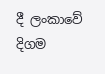දී ලංකාවේ දිගම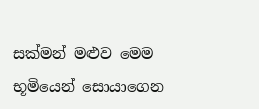සක්මන් මළුව මෙම භූමියෙන් සොයාගෙන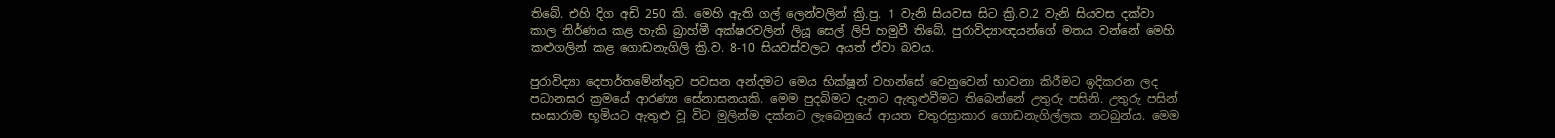තිබේ. එහි දිග අඩි 250 කි. මෙහි ඇති ගල් ලෙන්වලින් ක්‍රි.පු. 1 වැනි සියවස සිට ක්‍රි.ව.2 වැනි සියවස දක්වා කාල නිර්ණය කළ හැකි බ්‍රාහ්මී අක්ෂරවලින් ලියූ සෙල් ලිපි හමුවී තිබේ. පුරාවිද්‍යාඥයන්ගේ මතය වන්නේ මෙහි කළුගලින් කළ ගොඩනැගිලි ක්‍රි.ව. 8-10 සියවස්වලට අයත් ඒවා බවය.

පුරාවිද්‍යා දෙපාර්තමේන්තුව පවසන අන්දමට මෙය භික්ෂූන් වහන්සේ වෙනුවෙන් භාවනා කිරීමට ඉදිකරන ලද පධානඝර ක්‍රමයේ ආරණ්‍ය සේනාසනයකි. මෙම පුදබිමට දැනට ඇතුළුවීමට තිබෙන්නේ උතුරු පසිනි. උතුරු පසින් සංඝාරාම භූමියට ඇතුළු වූ විට මුලින්ම දක්නට ලැබෙනුයේ ආයත චතුරස්‍රාකාර ගොඩනැගිල්ලක නටබුන්ය. මෙම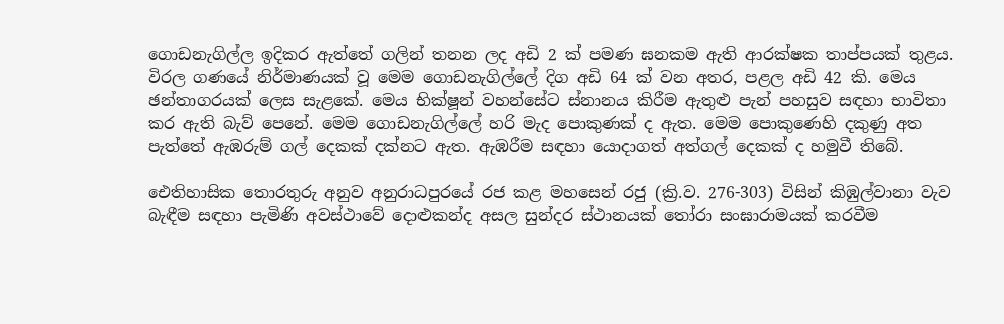ගොඩනැගිල්ල ඉදිකර ඇත්තේ ගලින් තනන ලද අඩි 2 ක් පමණ ඝනකම ඇති ආරක්ෂක තාප්පයක් තුළය. විරල ගණයේ නිර්මාණයක් වූ මෙම ගොඩනැගිල්ලේ දිග අඩි 64 ක් වන අතර, පළල අඩි 42 කි. මෙය ඡන්තාගරයක් ලෙස සැළකේ. මෙය භික්ෂූන් වහන්සේට ස්නානය කිරීම ඇතුළු පැන් පහසුව සඳහා භාවිතා කර ඇති බැව් පෙනේ. මෙම ගොඩනැගිල්ලේ හරි මැද පොකුණක් ද ඇත. මෙම පොකුණෙහි දකුණු අත පැත්තේ ඇඹරුම් ගල් දෙකක් දක්නට ඇත. ඇඹරීම සඳහා යොදාගත් අත්ගල් දෙකක් ද හමුවී තිබේ.

ඓතිහාසික තොරතුරු අනුව අනුරාධපුරයේ රජ කළ මහසෙන් රජු (ක්‍රි.ව. 276-303) විසින් කිඹුල්වානා වැව බැඳීම සඳහා පැමිණි අවස්ථාවේ දොළුකන්ද අසල සුන්දර ස්ථානයක් තෝරා සංඝාරාමයක් කරවීම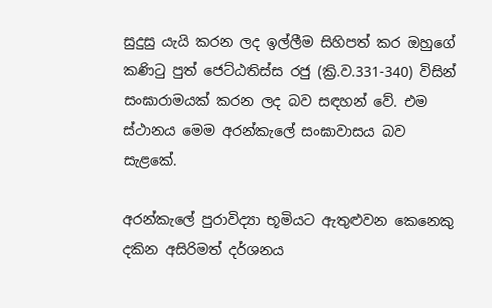සුදුසු යැයි කරන ලද ඉල්ලීම සිහිපත් කර ඔහුගේ කණිටු පුත් ජෙට්ඨතිස්ස රජු (ක්‍රි.ව.331-340) විසින් සංඝාරාමයක් කරන ලද බව සඳහන් වේ. එම ස්ථානය මෙම අරන්කැලේ සංඝාවාසය බව සැළකේ.

අරන්කැලේ පුරාවිද්‍යා භූමියට ඇතුළුවන කෙනෙකු දකින අසිරිමත් දර්ශනය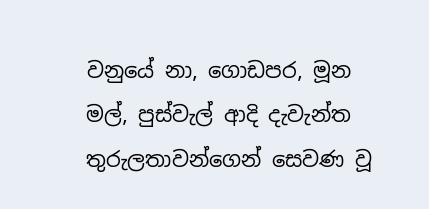වනුයේ නා, ගොඩපර, මූන මල්, පුස්වැල් ආදි දැවැන්ත තුරුලතාවන්ගෙන් සෙවණ වූ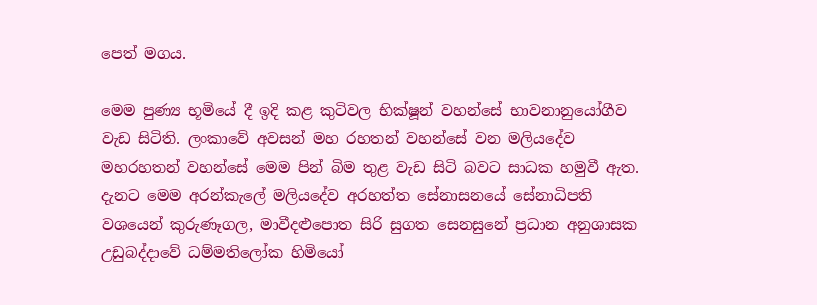පෙත් මගය.

මෙම පුණ්‍ය භූමියේ දී ඉදි කළ කුටිවල භික්ෂූන් වහන්සේ භාවනානුයෝගීව වැඩ සිටිති. ලංකාවේ අවසන් මහ රහතන් වහන්සේ වන මලියදේව මහරහතන් වහන්සේ මෙම පින් බිම තුළ වැඩ සිටි බවට සාධක හමුවී ඇත. දැනට මෙම අරන්කැලේ මලියදේව අරහත්ත සේනාසනයේ සේනාධිපති වශයෙන් කුරුණෑගල, මාවීදළුපොත සිරි සුගත සෙනසුනේ ප්‍රධාන අනුශාසක උඩුබද්දාවේ ධම්මතිලෝක හිමියෝ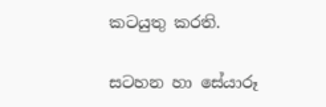කටයුතු කරති.

සටහන හා සේයාරූ